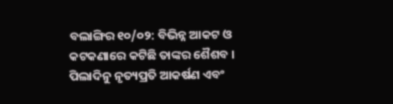ବଲାଙ୍ଗିର ୧୦/୦୨: ବିଭିନ୍ନ ଆକଟ ଓ କଟକଣାରେ କଟିଛି ତାଙ୍କର ଶୈଶବ । ପିଲାଦିନୁ ନୃତ୍ୟପ୍ରତି ଆକର୍ଷଣ ଏବଂ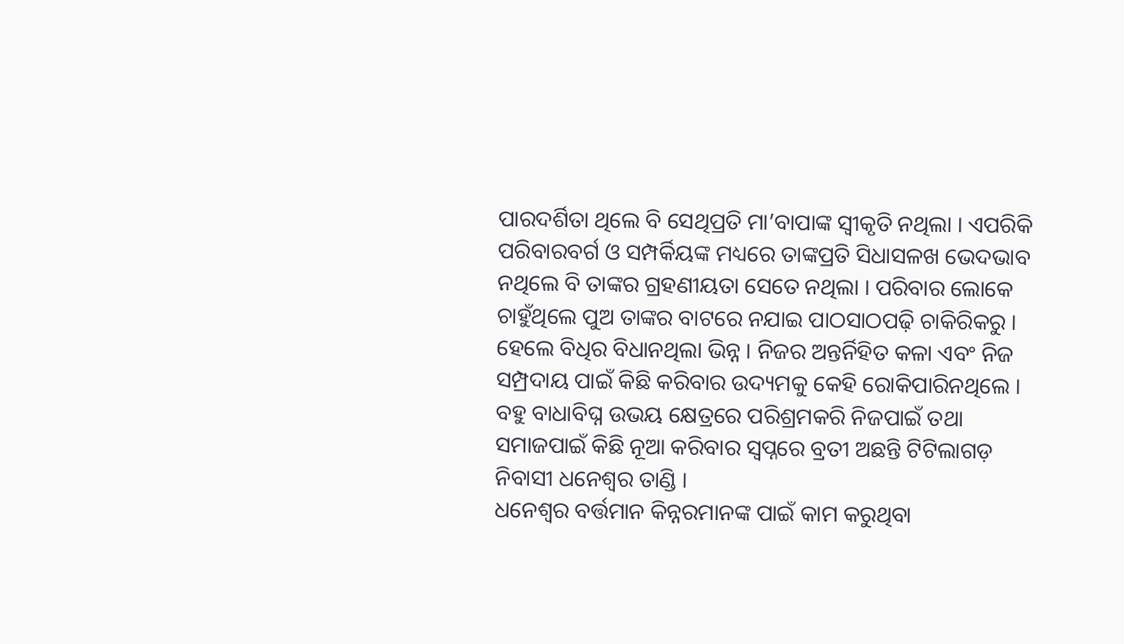ପାରଦର୍ଶିତା ଥିଲେ ବି ସେଥିପ୍ରତି ମା’ବାପାଙ୍କ ସ୍ୱୀକୃତି ନଥିଲା । ଏପରିକି ପରିବାରବର୍ଗ ଓ ସମ୍ପର୍କିୟଙ୍କ ମଧ୍ୟରେ ତାଙ୍କପ୍ରତି ସିଧାସଳଖ ଭେଦଭାବ ନଥିଲେ ବି ତାଙ୍କର ଗ୍ରହଣୀୟତା ସେତେ ନଥିଲା । ପରିବାର ଲୋକେ ଚାହୁଁଥିଲେ ପୁଅ ତାଙ୍କର ବାଟରେ ନଯାଇ ପାଠସାଠପଢ଼ି ଚାକିରିକରୁ । ହେଲେ ବିଧିର ବିଧାନଥିଲା ଭିନ୍ନ । ନିଜର ଅନ୍ତର୍ନିହିତ କଳା ଏବଂ ନିଜ ସମ୍ପ୍ରଦାୟ ପାଇଁ କିଛି କରିବାର ଉଦ୍ୟମକୁ କେହି ରୋକିପାରିନଥିଲେ । ବହୁ ବାଧାବିଘ୍ନ ଉଭୟ କ୍ଷେତ୍ରରେ ପରିଶ୍ରମକରି ନିଜପାଇଁ ତଥା ସମାଜପାଇଁ କିଛି ନୂଆ କରିବାର ସ୍ୱପ୍ନରେ ବ୍ରତୀ ଅଛନ୍ତି ଟିଟିଲାଗଡ଼ ନିବାସୀ ଧନେଶ୍ୱର ତାଣ୍ଡି ।
ଧନେଶ୍ୱର ବର୍ତ୍ତମାନ କିନ୍ନରମାନଙ୍କ ପାଇଁ କାମ କରୁଥିବା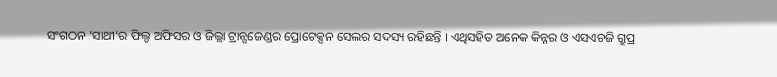ସଂଗଠନ ‘ସାଥୀ’ର ଫିଲ୍ଡ ଅଫିସର ଓ ଜିଲ୍ଲା ଟ୍ରାନ୍ସଜେଣ୍ଡର ପ୍ରୋଟେକ୍ସନ ସେଲର ସଦସ୍ୟ ରହିଛନ୍ତି । ଏଥିସହିତ ଅନେକ କିନ୍ନର ଓ ଏସଏଚଜି ଗ୍ରୁପ୍ର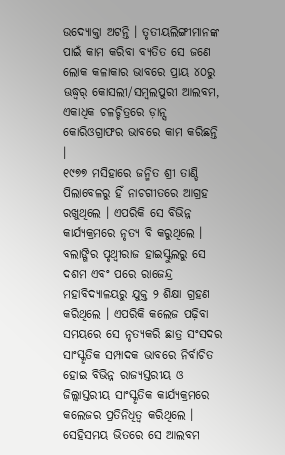ଉଦ୍ୟୋକ୍ତା ଅଟନ୍ତି । ତୃତୀୟଲିଙ୍ଗୀମାନଙ୍କ ପାଇଁ କାମ କରିବା ବ୍ୟତିତ ସେ ଜଣେ ଲୋକ କଳାକାର ଭାବରେ ପ୍ରାୟ ୪୦ରୁ ଊଦ୍ଧ୍ୱର୍ କୋସଲୀ/ସମ୍ବଲପୁରୀ ଆଲବମ, ଏକାଧିକ ଚଳଚ୍ଚିତ୍ରରେ ଡ଼ାନ୍ସ କୋରିଓଗ୍ରାଫର ଭାବରେ କାମ କରିଛନ୍ତି ।
୧୯୭୭ ମସିହାରେ ଜନ୍ମିତ ଶ୍ରୀ ତାଣ୍ଡି ପିଲାବେଳରୁ ହିଁ ନାଚଗୀତରେ ଆଗ୍ରହ ରଖୁଥିଲେ । ଏପରିକି ସେ ବିଭିନ୍ନ କାର୍ଯ୍ୟକ୍ରମରେ ନୃତ୍ୟ ବି କରୁଥିଲେ । ବଲାଙ୍ଗିର ପୃଥ୍ୱୀରାଜ ହାଇସ୍କୁଲରୁ ସେ ଦଶମ ଏବଂ ପରେ ରାଜେନ୍ଦ୍ର ମହାବିଦ୍ୟାଳୟରୁ ଯୁକ୍ତ ୨ ଶିକ୍ଷା ଗ୍ରହଣ କରିଥିଲେ । ଏପରିକି କଲେଜ ପଢ଼ିବା ସମୟରେ ସେ ନୃତ୍ୟକରି ଛାତ୍ର ସଂସଦର ସାଂସ୍କୃତିକ ସମ୍ପାଦକ ଭାବରେ ନିର୍ବାଚିତ ହୋଇ ବିଭିନ୍ନ ରାଜ୍ୟସ୍ତରୀୟ ଓ ଜିଲ୍ଲାସ୍ତରୀୟ ସାଂସ୍କୃତିକ କାର୍ଯ୍ୟକ୍ରମରେ କଲେଜର ପ୍ରତିନିଧିତ୍ୱ କରିଥିଲେ । ସେହିସମୟ ଭିତରେ ସେ ଆଲବମ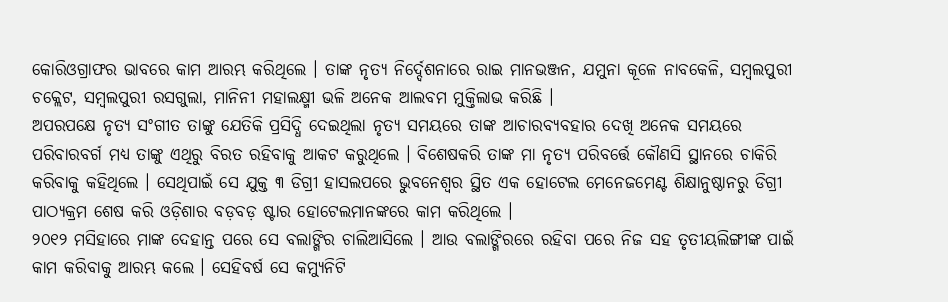କୋରିଓଗ୍ରାଫର ଭାବରେ କାମ ଆରମ୍ଭ କରିଥିଲେ । ତାଙ୍କ ନୃତ୍ୟ ନିର୍ଦ୍ଦେଶନାରେ ରାଇ ମାନଭଞ୍ଜନ, ଯମୁନା କୂଳେ ନାବକେଳି, ସମ୍ବଲପୁରୀ ଚକ୍ଲେଟ, ସମ୍ବଲପୁରୀ ରସଗୁଲା, ମାନିନୀ ମହାଲକ୍ଷ୍ମୀ ଭଳି ଅନେକ ଆଲବମ ମୁକ୍ତିଲାଭ କରିଛି ।
ଅପରପକ୍ଷେ ନୃତ୍ୟ ସଂଗୀତ ତାଙ୍କୁ ଯେତିକି ପ୍ରସିଦ୍ଧି ଦେଇଥିଲା ନୃତ୍ୟ ସମୟରେ ତାଙ୍କ ଆଚାରବ୍ୟବହାର ଦେଖି ଅନେକ ସମୟରେ ପରିବାରବର୍ଗ ମଧ୍ୟ ତାଙ୍କୁ ଏଥିରୁ ବିରତ ରହିବାକୁ ଆକଟ କରୁଥିଲେ । ବିଶେଷକରି ତାଙ୍କ ମା ନୃତ୍ୟ ପରିବର୍ତ୍ତେ କୌଣସି ସ୍ଥାନରେ ଚାକିରି କରିବାକୁ କହିଥିଲେ । ସେଥିପାଇଁ ସେ ଯୁକ୍ତ ୩ ଡିଗ୍ରୀ ହାସଲପରେ ଭୁବନେଶ୍ୱର ସ୍ଥିତ ଏକ ହୋଟେଲ ମେନେଜମେଣ୍ଟ ଶିକ୍ଷାନୁଷ୍ଠାନରୁ ଡିଗ୍ରୀ ପାଠ୍ୟକ୍ରମ ଶେଷ କରି ଓଡ଼ିଶାର ବଡ଼ବଡ଼ ଷ୍ଟାର ହୋଟେଲମାନଙ୍କରେ କାମ କରିଥିଲେ ।
୨୦୧୨ ମସିହାରେ ମାଙ୍କ ଦେହାନ୍ତ ପରେ ସେ ବଲାଙ୍ଗିର ଚାଲିଆସିଲେ । ଆଉ ବଲାଙ୍ଗିରରେ ରହିବା ପରେ ନିଜ ସହ ତୃତୀୟଲିଙ୍ଗୀଙ୍କ ପାଇଁ କାମ କରିବାକୁ ଆରମ୍ଭ କଲେ । ସେହିବର୍ଷ ସେ କମ୍ୟୁନିଟି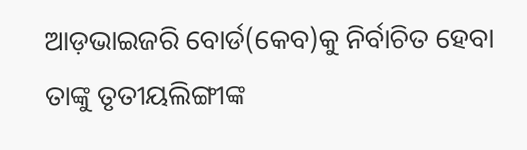ଆଡ଼ଭାଇଜରି ବୋର୍ଡ(କେବ)କୁ ନିର୍ବାଚିତ ହେବା ତାଙ୍କୁ ତୃତୀୟଲିଙ୍ଗୀଙ୍କ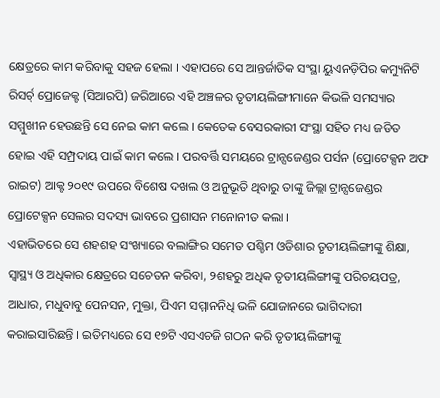କ୍ଷେତ୍ରରେ କାମ କରିବାକୁ ସହଜ ହେଲା । ଏହାପରେ ସେ ଆନ୍ତର୍ଜାତିକ ସଂସ୍ଥା ୟୁଏନଡ଼ିପିର କମ୍ୟୁନିଟି ରିସର୍ଚ୍ ପ୍ରୋଜେକ୍ଟ (ସିଆରପି) ଜରିଆରେ ଏହି ଅଞ୍ଚଳର ତୃତୀୟଲିଙ୍ଗୀମାନେ କିଭଳି ସମସ୍ୟାର ସମ୍ମୁଖୀନ ହେଉଛନ୍ତି ସେ ନେଇ କାମ କଲେ । କେତେକ ବେସରକାରୀ ସଂସ୍ଥା ସହିତ ମଧ୍ୟ ଜଡିତ ହୋଇ ଏହି ସମ୍ପ୍ରଦାୟ ପାଇଁ କାମ କଲେ । ପରବର୍ତ୍ତି ସମୟରେ ଟ୍ରାନ୍ସଜେଣ୍ଡର ପର୍ସନ (ପ୍ରୋଟେକ୍ସନ ଅଫ ରାଇଟ) ଆକ୍ଟ ୨୦୧୯ ଉପରେ ବିଶେଷ ଦଖଲ ଓ ଅନୁଭୂତି ଥିବାରୁ ତାଙ୍କୁ ଜିଲ୍ଲା ଟ୍ରାନ୍ସଜେଣ୍ଡର ପ୍ରୋଟେକ୍ସନ ସେଲର ସଦସ୍ୟ ଭାବରେ ପ୍ରଶାସନ ମନୋନୀତ କଲା ।
ଏହାଭିତରେ ସେ ଶହଶହ ସଂଖ୍ୟାରେ ବଲାଙ୍ଗିର ସମେତ ପଶ୍ଚିମ ଓଡିଶାର ତୃତୀୟଲିଙ୍ଗୀଙ୍କୁ ଶିକ୍ଷା, ସ୍ୱାସ୍ଥ୍ୟ ଓ ଅଧିକାର କ୍ଷେତ୍ରରେ ସଚେତନ କରିବା, ୨ଶହରୁ ଅଧିକ ତୃତୀୟଲିଙ୍ଗୀଙ୍କୁ ପରିଚୟପତ୍ର, ଆଧାର, ମଧୁବାବୁ ପେନସନ, ମୁକ୍ତା, ପିଏମ ସମ୍ମାନନିଧି ଭଳି ଯୋଜାନରେ ଭାଗିଦାରୀ କରାଇସାରିଛନ୍ତି । ଇତିମଧ୍ୟରେ ସେ ୧୭ଟି ଏସଏଚଜି ଗଠନ କରି ତୃତୀୟଲିଙ୍ଗୀଙ୍କୁ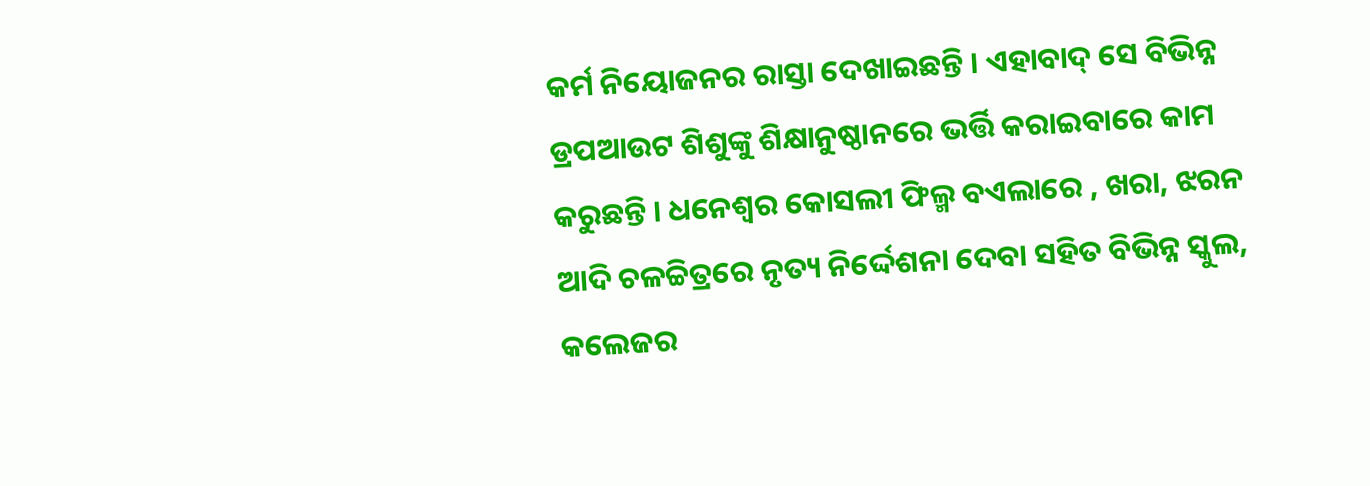କର୍ମ ନିୟୋଜନର ରାସ୍ତା ଦେଖାଇଛନ୍ତି । ଏହାବାଦ୍ ସେ ବିଭିନ୍ନ ଡ୍ରପଆଉଟ ଶିଶୁଙ୍କୁ ଶିକ୍ଷାନୁଷ୍ଠାନରେ ଭର୍ତ୍ତି କରାଇବାରେ କାମ କରୁଛନ୍ତି । ଧନେଶ୍ୱର କୋସଲୀ ଫିଲ୍ମ ବଏଲାରେ , ଖରା, ଝରନ ଆଦି ଚଳଚ୍ଚିତ୍ରରେ ନୃତ୍ୟ ନିର୍ଦ୍ଦେଶନା ଦେବା ସହିତ ବିଭିନ୍ନ ସ୍କୁଲ, କଲେଜର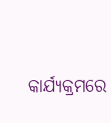କାର୍ଯ୍ୟକ୍ରମରେ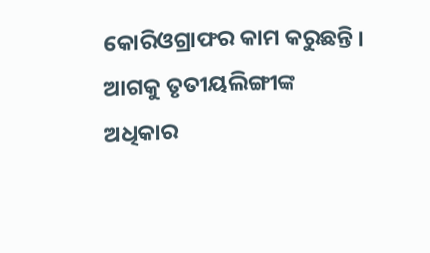କୋରିଓଗ୍ରାଫର କାମ କରୁଛନ୍ତି । ଆଗକୁ ତୃତୀୟଲିଙ୍ଗୀଙ୍କ ଅଧିକାର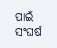ପାଇଁ ସଂଘର୍ଷ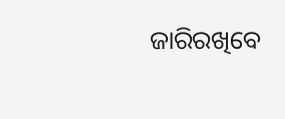ଜାରିରଖିବେ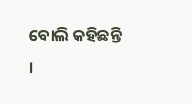ବୋଲି କହିଛନ୍ତି ।